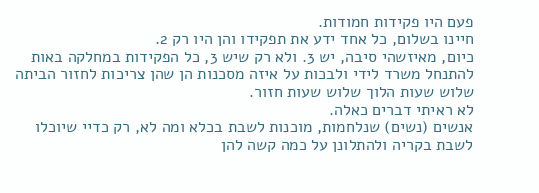פעם היו פקידות חמודות.
חיינו בשלום, כל אחד ידע את תפקידו והן היו רק 2.
כיום, מאיזשהי סיבה, יש 3. ולא רק שיש 3, כל הפקידות במחלקה באות להתנחל משרד לידי ולבכות על איזה מסכנות הן שהן צריכות לחזור הביתה שלוש שעות הלוך שלוש שעות חזור.
לא ראיתי דברים כאלה.
אנשים (נשים) שנלחמות, מוכנות לשבת בכלא ומה לא, רק כדיי שיוכלו לשבת בקריה ולהתלונן על כמה קשה להן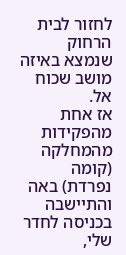לחזור לבית הרחוק שנמצא באיזה מושב שכוח אל.
אז אחת מהפקידות מהמחלקה (קומה נפרדת) באה והתיישבה בכניסה לחדר שלי,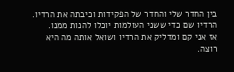בין החדר שלי והחדר של הפקידות וכיבתה את הרדיו.
הרדיו שם כדי ששני העולמות יוכלו להנות ממנו.
אז אני קם ומדליק את הרדיו ושואל אותה מה היא רוצה.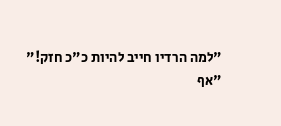"למה הרדיו חייב להיות כ"כ חזק!"
"אף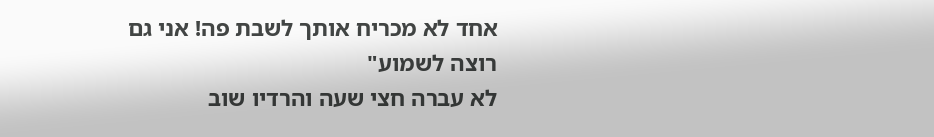אחד לא מכריח אותך לשבת פה! אני גם רוצה לשמוע"
לא עברה חצי שעה והרדיו שוב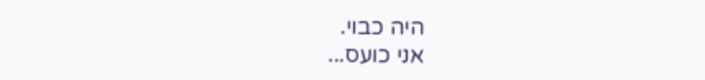היה כבוי.
אני כועס...